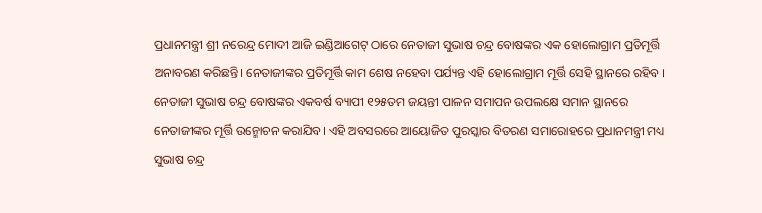ପ୍ରଧାନମନ୍ତ୍ରୀ ଶ୍ରୀ ନରେନ୍ଦ୍ର ମୋଦୀ ଆଜି ଇଣ୍ଡିଆଗେଟ୍‌ ଠାରେ ନେତାଜୀ ସୁଭାଷ ଚନ୍ଦ୍ର ବୋଷଙ୍କର ଏକ ହୋଲୋଗ୍ରାମ ପ୍ରତିମୂର୍ତ୍ତି ଅନାବରଣ କରିଛନ୍ତି। ନେତାଜୀଙ୍କର ପ୍ରତିମୂର୍ତ୍ତି କାମ ଶେଷ ନହେବା ପର୍ଯ୍ୟନ୍ତ ଏହି ହୋଲୋଗ୍ରାମ ମୂର୍ତ୍ତି ସେହି ସ୍ଥାନରେ ରହିବ । ନେତାଜୀ ସୁଭାଷ ଚନ୍ଦ୍ର ବୋଷଙ୍କର ଏକବର୍ଷ ବ୍ୟାପୀ ୧୨୫ତମ ଜୟନ୍ତୀ ପାଳନ ସମାପନ ଉପଲକ୍ଷେ ସମାନ ସ୍ଥାନରେ ନେତାଜୀଙ୍କର ମୂର୍ତ୍ତି ଉନ୍ମୋଚନ କରାଯିବ। ଏହି ଅବସରରେ ଆୟୋଜିତ ପୁରସ୍କାର ବିତରଣ ସମାରୋହରେ ପ୍ରଧାନମନ୍ତ୍ରୀ ମଧ୍ୟ ସୁଭାଷ ଚନ୍ଦ୍ର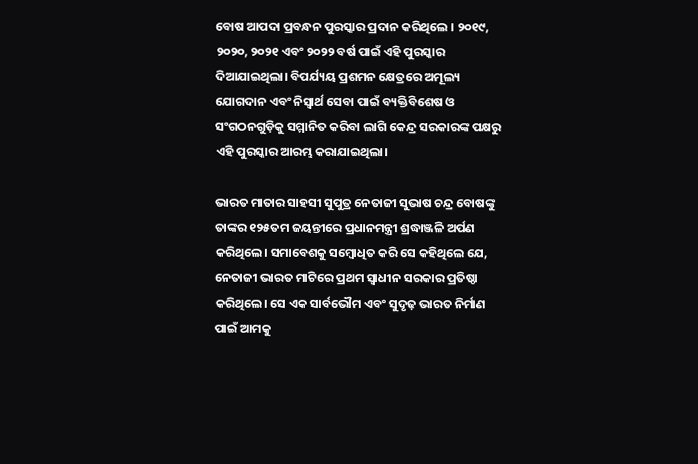ବୋଷ ଆପଦା ପ୍ରବନ୍ଧନ ପୁରସ୍କାର ପ୍ରଦାନ କରିଥିଲେ । ୨୦୧୯, ୨୦୨୦, ୨୦୨୧ ଏବଂ ୨୦୨୨ ବର୍ଷ ପାଇଁ ଏହି ପୁରସ୍କାର ଦିଆଯାଇଥିଲା। ବିପର୍ଯ୍ୟୟ ପ୍ରଶମନ କ୍ଷେତ୍ରରେ ଅମୂଲ୍ୟ ଯୋଗଦାନ ଏବଂ ନିସ୍ୱାର୍ଥ ସେବା ପାଇଁ ବ୍ୟକ୍ତିବିଶେଷ ଓ ସଂଗଠନଗୁଡ଼ିକୁ ସମ୍ମାନିତ କରିବା ଲାଗି କେନ୍ଦ୍ର ସରକାରଙ୍କ ପକ୍ଷରୁ ଏହି ପୁରସ୍କାର ଆରମ୍ଭ କରାଯାଇଥିଲା।

ଭାରତ ମାତାର ସାହସୀ ସୁପୁତ୍ର ନେତାଜୀ ସୁଭାଷ ଚନ୍ଦ୍ର ବୋଷଙ୍କୁ ତାଙ୍କର ୧୨୫ତମ ଜୟନ୍ତୀରେ ପ୍ରଧାନମନ୍ତ୍ରୀ ଶ୍ରଦ୍ଧାଞ୍ଜଳି ଅର୍ପଣ କରିଥିଲେ। ସମାବେଶକୁ ସମ୍ବୋଧିତ କରି ସେ କହିଥିଲେ ଯେ, ନେତାଜୀ ଭାରତ ମାଟିରେ ପ୍ରଥମ ସ୍ୱାଧୀନ ସରକାର ପ୍ରତିଷ୍ଠା କରିଥିଲେ। ସେ ଏକ ସାର୍ବଭୌମ ଏବଂ ସୁଦୃଢ଼ ଭାରତ ନିର୍ମାଣ ପାଇଁ ଆମକୁ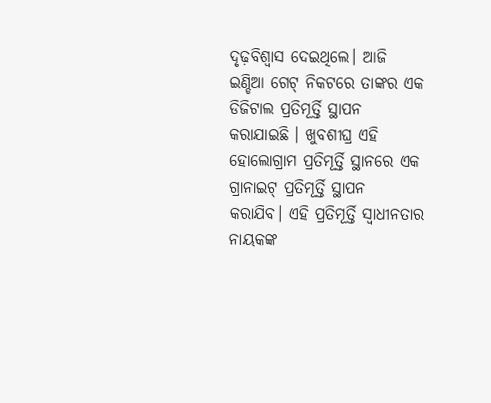ଦୃଢ଼ବିଶ୍ଵାସ ଦେଇଥିଲେ। ଆଜି ଇଣ୍ଡିଆ ଗେଟ୍‌ ନିକଟରେ ତାଙ୍କର ଏକ ଡିଜିଟାଲ ପ୍ରତିମୂର୍ତ୍ତି ସ୍ଥାପନ କରାଯାଇଛି । ଖୁବଶୀଘ୍ର ଏହି ହୋଲୋଗ୍ରାମ ପ୍ରତିମୂର୍ତ୍ତି ସ୍ଥାନରେ ଏକ ଗ୍ରାନାଇଟ୍‌ ପ୍ରତିମୂର୍ତ୍ତି ସ୍ଥାପନ କରାଯିବ। ଏହି ପ୍ରତିମୂର୍ତ୍ତି ସ୍ୱାଧୀନତାର ନାୟକଙ୍କ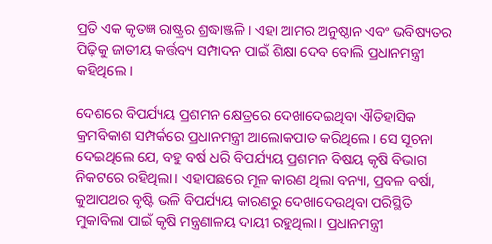ପ୍ରତି ଏକ କୃତଜ୍ଞ ରାଷ୍ଟ୍ରର ଶ୍ରଦ୍ଧାଞ୍ଜଳି । ଏହା ଆମର ଅନୁଷ୍ଠାନ ଏବଂ ଭବିଷ୍ୟତର ପିଢ଼ିକୁ ଜାତୀୟ କର୍ତ୍ତବ୍ୟ ସମ୍ପାଦନ ପାଇଁ ଶିକ୍ଷା ଦେବ ବୋଲି ପ୍ରଧାନମନ୍ତ୍ରୀ କହିଥିଲେ ।

ଦେଶରେ ବିପର୍ଯ୍ୟୟ ପ୍ରଶମନ କ୍ଷେତ୍ରରେ ଦେଖାଦେଇଥିବା ଐତିହାସିକ କ୍ରମବିକାଶ ସମ୍ପର୍କରେ ପ୍ରଧାନମନ୍ତ୍ରୀ ଆଲୋକପାତ କରିଥିଲେ। ସେ ସୂଚନା ଦେଇଥିଲେ ଯେ, ବହୁ ବର୍ଷ ଧରି ବିପର୍ଯ୍ୟୟ ପ୍ରଶମନ ବିଷୟ କୃଷି ବିଭାଗ ନିକଟରେ ରହିଥିଲା। ଏହାପଛରେ ମୂଳ କାରଣ ଥିଲା ବନ୍ୟା, ପ୍ରବଳ ବର୍ଷା, କୁଆପଥର ବୃଷ୍ଟି ଭଳି ବିପର୍ଯ୍ୟୟ କାରଣରୁ ଦେଖାଦେଉଥିବା ପରିସ୍ଥିତି ମୁକାବିଲା ପାଇଁ କୃଷି ମନ୍ତ୍ରଣାଳୟ ଦାୟୀ ରହୁଥିଲା। ପ୍ରଧାନମନ୍ତ୍ରୀ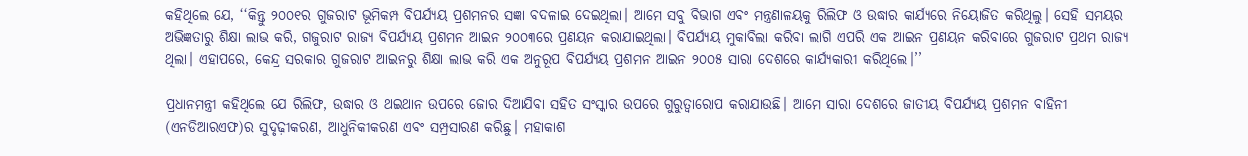କହିଥିଲେ ଯେ, ‘‘କିନ୍ତୁ ୨୦୦୧ର ଗୁଜରାଟ ଭୂମିକମ୍ପ ବିପର୍ଯ୍ୟୟ ପ୍ରଶମନର ସଜ୍ଞା ବଦଳାଇ ଦେଇଥିଲା। ଆମେ ସବୁ ବିଭାଗ ଏବଂ ମନ୍ତ୍ରଣାଳୟକୁ ରିଲିଫ ଓ ଉଦ୍ଧାର କାର୍ଯ୍ୟରେ ନିୟୋଜିତ କରିଥିଲୁ। ସେହି ସମୟର ଅଭିଜ୍ଞତାରୁ ଶିକ୍ଷା ଲାଭ କରି, ଗଜୁରାଟ ରାଜ୍ୟ ବିପର୍ଯ୍ୟୟ ପ୍ରଶମନ ଆଇନ ୨୦୦୩ରେ ପ୍ରଣୟନ କରାଯାଇଥିଲା। ବିପର୍ଯ୍ୟୟ ମୁକାବିଲା କରିବା ଲାଗି ଏପରି ଏକ ଆଇନ ପ୍ରଣୟନ କରିବାରେ ଗୁଜରାଟ ପ୍ରଥମ ରାଜ୍ୟ ଥିଲା। ଏହାପରେ, କେନ୍ଦ୍ର ସରକାର ଗୁଜରାଟ ଆଇନରୁ ଶିକ୍ଷା ଲାଭ କରି ଏକ ଅନୁରୂପ ବିପର୍ଯ୍ୟୟ ପ୍ରଶମନ ଆଇନ ୨୦୦୫ ସାରା ଦେଶରେ କାର୍ଯ୍ୟକାରୀ କରିଥିଲେ।’’

ପ୍ରଧାନମନ୍ତ୍ରୀ କହିଥିଲେ ଯେ ରିଲିଫ, ଉଦ୍ଧାର ଓ ଥଇଥାନ ଉପରେ ଜୋର ଦିଆଯିବା ସହିତ ସଂସ୍କାର ଉପରେ ଗୁରୁତ୍ୱାରୋପ କରାଯାଉଛି। ଆମେ ସାରା ଦେଶରେ ଜାତୀୟ ବିପର୍ଯ୍ୟୟ ପ୍ରଶମନ ବାହିନୀ (ଏନଡିଆରଏଫ)ର ସୁଦୃଢ଼ୀକରଣ, ଆଧୁନିକୀକରଣ ଏବଂ ସମ୍ପ୍ରସାରଣ କରିଛୁ। ମହାକାଶ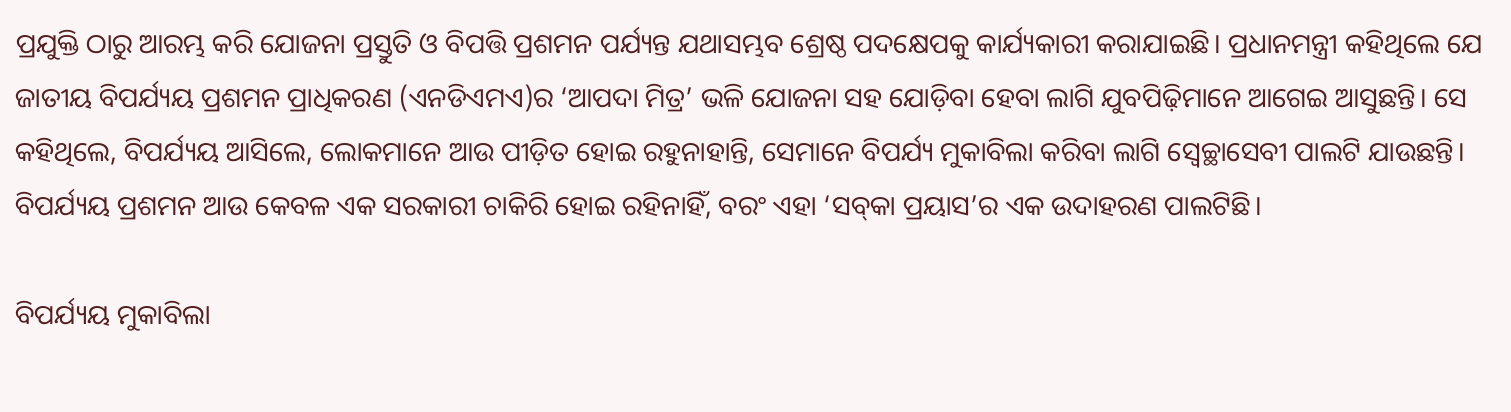ପ୍ରଯୁକ୍ତି ଠାରୁ ଆରମ୍ଭ କରି ଯୋଜନା ପ୍ରସ୍ତୁତି ଓ ବିପତ୍ତି ପ୍ରଶମନ ପର୍ଯ୍ୟନ୍ତ ଯଥାସମ୍ଭବ ଶ୍ରେଷ୍ଠ ପଦକ୍ଷେପକୁ କାର୍ଯ୍ୟକାରୀ କରାଯାଇଛି। ପ୍ରଧାନମନ୍ତ୍ରୀ କହିଥିଲେ ଯେ ଜାତୀୟ ବିପର୍ଯ୍ୟୟ ପ୍ରଶମନ ପ୍ରାଧିକରଣ (ଏନଡିଏମଏ)ର ‘ଆପଦା ମିତ୍ର’ ଭଳି ଯୋଜନା ସହ ଯୋଡ଼ିବା ହେବା ଲାଗି ଯୁବପିଢ଼ିମାନେ ଆଗେଇ ଆସୁଛନ୍ତି। ସେ କହିଥିଲେ, ବିପର୍ଯ୍ୟୟ ଆସିଲେ, ଲୋକମାନେ ଆଉ ପୀଡ଼ିତ ହୋଇ ରହୁନାହାନ୍ତି, ସେମାନେ ବିପର୍ଯ୍ୟ ମୁକାବିଲା କରିବା ଲାଗି ସ୍ଵେଚ୍ଛାସେବୀ ପାଲଟି ଯାଉଛନ୍ତି। ବିପର୍ଯ୍ୟୟ ପ୍ରଶମନ ଆଉ କେବଳ ଏକ ସରକାରୀ ଚାକିରି ହୋଇ ରହିନାହିଁ, ବରଂ ଏହା ‘ସବ୍‌କା ପ୍ରୟାସ’ର ଏକ ଉଦାହରଣ ପାଲଟିଛି।

ବିପର୍ଯ୍ୟୟ ମୁକାବିଲା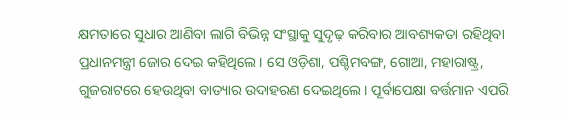କ୍ଷମତାରେ ସୁଧାର ଆଣିବା ଲାଗି ବିଭିନ୍ନ ସଂସ୍ଥାକୁ ସୁଦୃଢ଼ କରିବାର ଆବଶ୍ୟକତା ରହିଥିବା ପ୍ରଧାନମନ୍ତ୍ରୀ ଜୋର ଦେଇ କହିଥିଲେ। ସେ ଓଡ଼ିଶା, ପଶ୍ଚିମବଙ୍ଗ, ଗୋଆ, ମହାରାଷ୍ଟ୍ର, ଗୁଜରାଟରେ ହେଉଥିବା ବାତ୍ୟାର ଉଦାହରଣ ଦେଇଥିଲେ। ପୂର୍ବାପେକ୍ଷା ବର୍ତ୍ତମାନ ଏପରି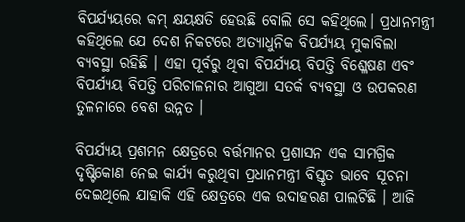ବିପର୍ଯ୍ୟୟରେ କମ୍‌ କ୍ଷୟକ୍ଷତି ହେଉଛି ବୋଲି ସେ କହିଥିଲେ। ପ୍ରଧାନମନ୍ତ୍ରୀ କହିଥିଲେ ଯେ ଦେଶ ନିକଟରେ ଅତ୍ୟାଧୁନିକ ବିପର୍ଯ୍ୟୟ ମୁକାବିଲା ବ୍ୟବସ୍ଥା ରହିଛି । ଏହା ପୂର୍ବରୁ ଥିବା ବିପର୍ଯ୍ୟୟ ବିପତ୍ତି ବିଶ୍ଳେଷଣ ଏବଂ ବିପର୍ଯ୍ୟୟ ବିପତ୍ତି ପରିଚାଳନାର ଆଗୁଆ ସତର୍କ ବ୍ୟବସ୍ଥା ଓ ଉପକରଣ ତୁଳନାରେ ବେଶ ଉନ୍ନତ ।

ବିପର୍ଯ୍ୟୟ ପ୍ରଶମନ କ୍ଷେତ୍ରରେ ବର୍ତ୍ତମାନର ପ୍ରଶାସନ ଏକ ସାମଗ୍ରିକ ଦୃଷ୍ଟିକୋଣ ନେଇ କାର୍ଯ୍ୟ କରୁଥିବା ପ୍ରଧାନମନ୍ତ୍ରୀ ବିସ୍ତୃତ ଭାବେ ସୂଚନା ଦେଇଥିଲେ ଯାହାକି ଏହି କ୍ଷେତ୍ରରେ ଏକ ଉଦାହରଣ ପାଲଟିଛି । ଆଜି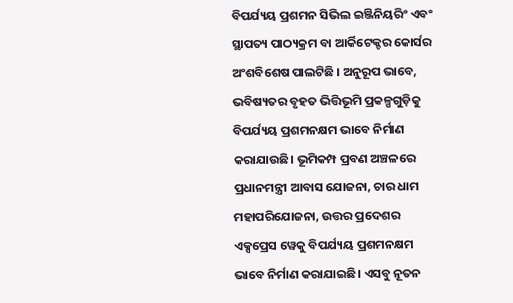ବିପର୍ଯ୍ୟୟ ପ୍ରଶମନ ସିଭିଲ ଇଞ୍ଜିନିୟରିଂ ଏବଂ ସ୍ଥାପତ୍ୟ ପାଠ୍ୟକ୍ରମ ବା ଆର୍କିଟେକ୍ଚର କୋର୍ସର ଅଂଶବିଶେଷ ପାଲଟିଛି । ଅନୁରୂପ ଭାବେ, ଭବିଷ୍ୟତର ବୃହତ ଭିତ୍ତିଭୂମି ପ୍ରକଳ୍ପଗୁଡ଼ିକୁ ବିପର୍ଯ୍ୟୟ ପ୍ରଶମନକ୍ଷମ ଭାବେ ନିର୍ମାଣ କରାଯାଉଛି। ଭୂମିକମ୍ପ ପ୍ରବଣ ଅଞ୍ଚଳରେ ପ୍ରଧାନମନ୍ତ୍ରୀ ଆବାସ ଯୋଜନା, ଚାର ଧାମ ମହାପରିଯୋଜନା, ଉତ୍ତର ପ୍ରଦେଶର ଏକ୍ସପ୍ରେସ ୱେକୁ ବିପର୍ଯ୍ୟୟ ପ୍ରଶମନକ୍ଷମ ଭାବେ ନିର୍ମାଣ କରାଯାଇଛି। ଏସବୁ ନୂତନ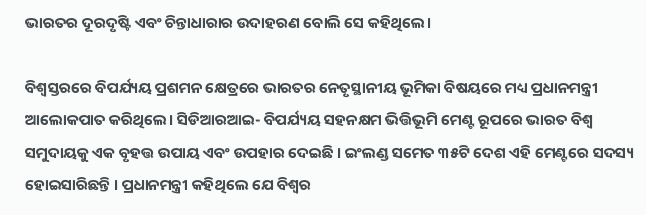ଭାରତର ଦୂରଦୃଷ୍ଟି ଏବଂ ଚିନ୍ତାଧାରାର ଉଦାହରଣ ବୋଲି ସେ କହିଥିଲେ।

ବିଶ୍ୱସ୍ତରରେ ବିପର୍ଯ୍ୟୟ ପ୍ରଶମନ କ୍ଷେତ୍ରରେ ଭାରତର ନେତୃସ୍ଥାନୀୟ ଭୂମିକା ବିଷୟରେ ମଧ୍ୟ ପ୍ରଧାନମନ୍ତ୍ରୀ ଆଲୋକପାତ କରିଥିଲେ। ସିଡିଆରଆଇ- ବିପର୍ଯ୍ୟୟ ସହନକ୍ଷମ ଭିତ୍ତିଭୂମି ମେଣ୍ଟ ରୂପରେ ଭାରତ ବିଶ୍ୱ ସମୁଦାୟକୁ ଏକ ବୃହତ୍ତ ଉପାୟ ଏବଂ ଉପହାର ଦେଇଛି । ଇଂଲଣ୍ଡ ସମେତ ୩୫ଟି ଦେଶ ଏହି ମେଣ୍ଟରେ ସଦସ୍ୟ ହୋଇସାରିଛନ୍ତି । ପ୍ରଧାନମନ୍ତ୍ରୀ କହିଥିଲେ ଯେ ବିଶ୍ୱର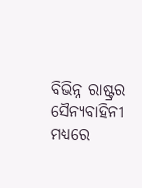ବିଭିନ୍ନ ରାଷ୍ଟ୍ରର ସୈନ୍ୟବାହିନୀ ମଧ୍ୟରେ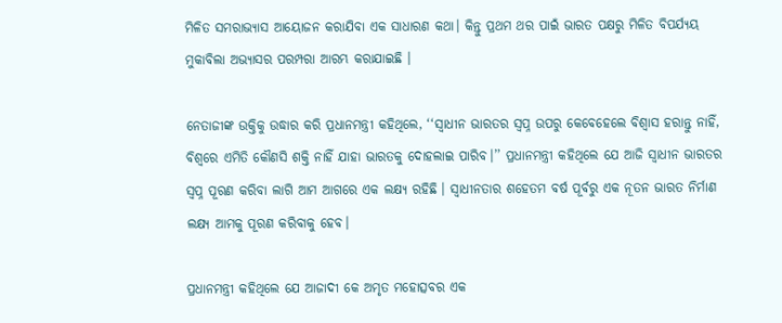ମିଳିତ ସମରାଭ୍ୟାସ ଆୟୋଜନ କରାଯିବା ଏକ ସାଧାରଣ କଥା। କିନ୍ତୁ ପ୍ରଥମ ଥର ପାଇଁ ଭାରତ ପକ୍ଷରୁ ମିଳିତ ବିପର୍ଯ୍ୟୟ ମୁକାବିଲା ଅଭ୍ୟାସର ପରମ୍ପରା ଆରମ୍ଭ କରାଯାଇଛି ।

ନେତାଜୀଙ୍କ ଉକ୍ତିକୁ ଉଦ୍ଧାର କରି ପ୍ରଧାନମନ୍ତ୍ରୀ କହିଥିଲେ, ‘‘ସ୍ୱାଧୀନ ଭାରତର ସ୍ୱପ୍ନ ଉପରୁ କେବେହେଲେ ବିଶ୍ଵାସ ହରାନ୍ତୁ ନାହିଁ, ବିଶ୍ୱରେ ଏମିତି କୌଣସି ଶକ୍ତି ନାହିଁ ଯାହା ଭାରତକୁ ଦୋହଲାଇ ପାରିବ।’’ ପ୍ରଧାନମନ୍ତ୍ରୀ କହିଥିଲେ ଯେ ଆଜି ସ୍ୱାଧୀନ ଭାରତର ସ୍ୱପ୍ନ ପୂରଣ କରିବା ଲାଗି ଆମ ଆଗରେ ଏକ ଲକ୍ଷ୍ୟ ରହିଛି । ସ୍ୱାଧୀନତାର ଶହେତମ ବର୍ଷ ପୂର୍ବରୁ ଏକ ନୂତନ ଭାରତ ନିର୍ମାଣ ଲକ୍ଷ୍ୟ ଆମକୁ ପୂରଣ କରିବାକୁ ହେବ।

ପ୍ରଧାନମନ୍ତ୍ରୀ କହିଥିଲେ ଯେ ଆଜାଦୀ କେ ଅମୃତ ମହୋତ୍ସବର ଏକ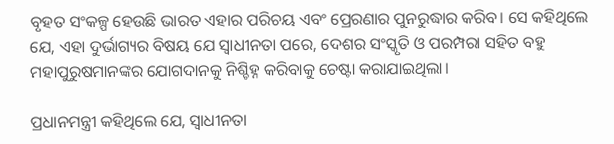ବୃହତ ସଂକଳ୍ପ ହେଉଛି ଭାରତ ଏହାର ପରିଚୟ ଏବଂ ପ୍ରେରଣାର ପୁନରୁଦ୍ଧାର କରିବ। ସେ କହିଥିଲେ ଯେ, ଏହା ଦୁର୍ଭାଗ୍ୟର ବିଷୟ ଯେ ସ୍ୱାଧୀନତା ପରେ, ଦେଶର ସଂସ୍କୃତି ଓ ପରମ୍ପରା ସହିତ ବହୁ ମହାପୁରୁଷମାନଙ୍କର ଯୋଗଦାନକୁ ନିଶ୍ଚିହ୍ନ କରିବାକୁ ଚେଷ୍ଟା କରାଯାଇଥିଲା।

ପ୍ରଧାନମନ୍ତ୍ରୀ କହିଥିଲେ ଯେ, ସ୍ୱାଧୀନତା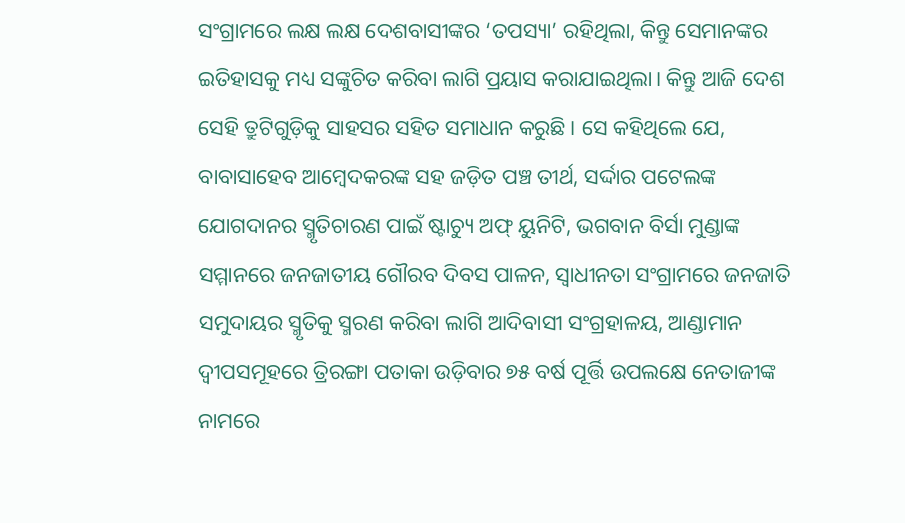ସଂଗ୍ରାମରେ ଲକ୍ଷ ଲକ୍ଷ ଦେଶବାସୀଙ୍କର ‘ତପସ୍ୟା’ ରହିଥିଲା, କିନ୍ତୁ ସେମାନଙ୍କର ଇତିହାସକୁ ମଧ୍ୟ ସଙ୍କୁଚିତ କରିବା ଲାଗି ପ୍ରୟାସ କରାଯାଇଥିଲା। କିନ୍ତୁ ଆଜି ଦେଶ ସେହି ତ୍ରୁଟିଗୁଡ଼ିକୁ ସାହସର ସହିତ ସମାଧାନ କରୁଛି। ସେ କହିଥିଲେ ଯେ, ବାବାସାହେବ ଆମ୍ବେଦକରଙ୍କ ସହ ଜଡ଼ିତ ପଞ୍ଚ ତୀର୍ଥ, ସର୍ଦ୍ଦାର ପଟେଲଙ୍କ ଯୋଗଦାନର ସ୍ମୃତିଚାରଣ ପାଇଁ ଷ୍ଟାଚ୍ୟୁ ଅଫ୍‌ ୟୁନିଟି, ଭଗବାନ ବିର୍ସା ମୁଣ୍ଡାଙ୍କ ସମ୍ମାନରେ ଜନଜାତୀୟ ଗୌରବ ଦିବସ ପାଳନ, ସ୍ୱାଧୀନତା ସଂଗ୍ରାମରେ ଜନଜାତି ସମୁଦାୟର ସ୍ମୃତିକୁ ସ୍ମରଣ କରିବା ଲାଗି ଆଦିବାସୀ ସଂଗ୍ରହାଳୟ, ଆଣ୍ଡାମାନ ଦ୍ୱୀପସମୂହରେ ତ୍ରିରଙ୍ଗା ପତାକା ଉଡ଼ିବାର ୭୫ ବର୍ଷ ପୂର୍ତ୍ତି ଉପଲକ୍ଷେ ନେତାଜୀଙ୍କ ନାମରେ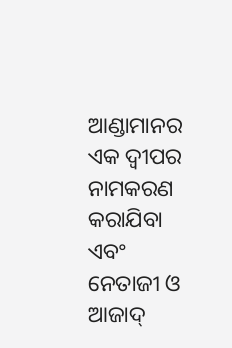ଆଣ୍ଡାମାନର ଏକ ଦ୍ୱୀପର ନାମକରଣ କରାଯିବା ଏବଂ  ନେତାଜୀ ଓ ଆଜାଦ୍‌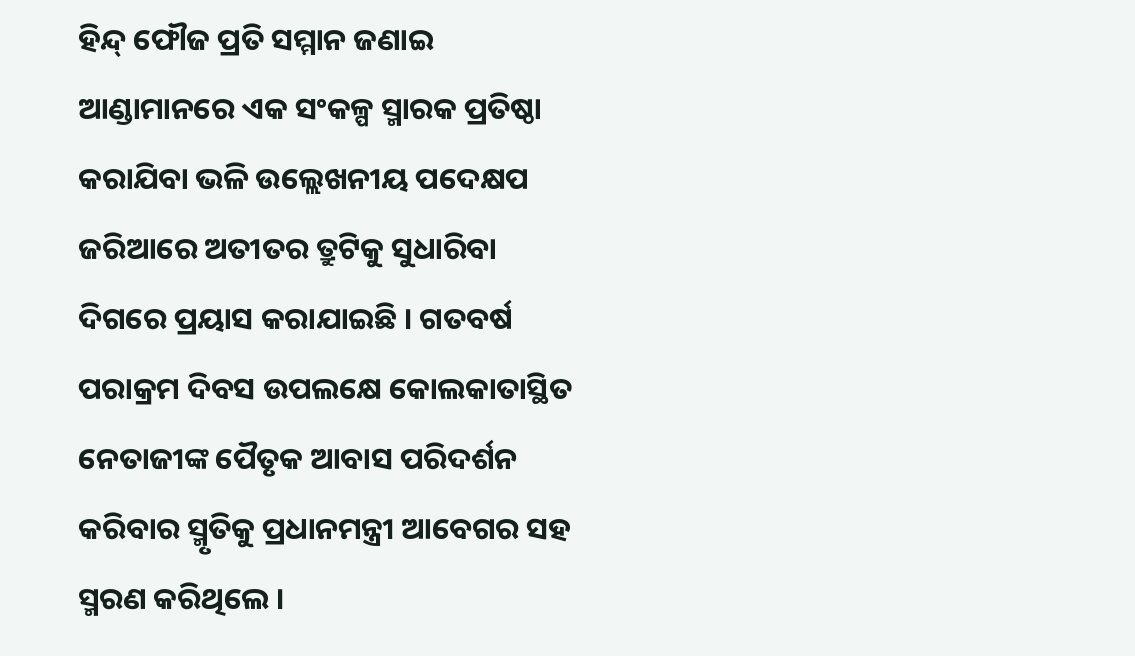ହିନ୍ଦ୍‌ ଫୌଜ ପ୍ରତି ସମ୍ମାନ ଜଣାଇ ଆଣ୍ଡାମାନରେ ଏକ ସଂକଳ୍ପ ସ୍ମାରକ ପ୍ରତିଷ୍ଠା କରାଯିବା ଭଳି ଉଲ୍ଲେଖନୀୟ ପଦେକ୍ଷପ ଜରିଆରେ ଅତୀତର ତ୍ରୁଟିକୁ ସୁଧାରିବା ଦିଗରେ ପ୍ରୟାସ କରାଯାଇଛି । ଗତବର୍ଷ ପରାକ୍ରମ ଦିବସ ଉପଲକ୍ଷେ କୋଲକାତାସ୍ଥିତ ନେତାଜୀଙ୍କ ପୈତୃକ ଆବାସ ପରିଦର୍ଶନ କରିବାର ସ୍ମୃତିକୁ ପ୍ରଧାନମନ୍ତ୍ରୀ ଆବେଗର ସହ ସ୍ମରଣ କରିଥିଲେ ।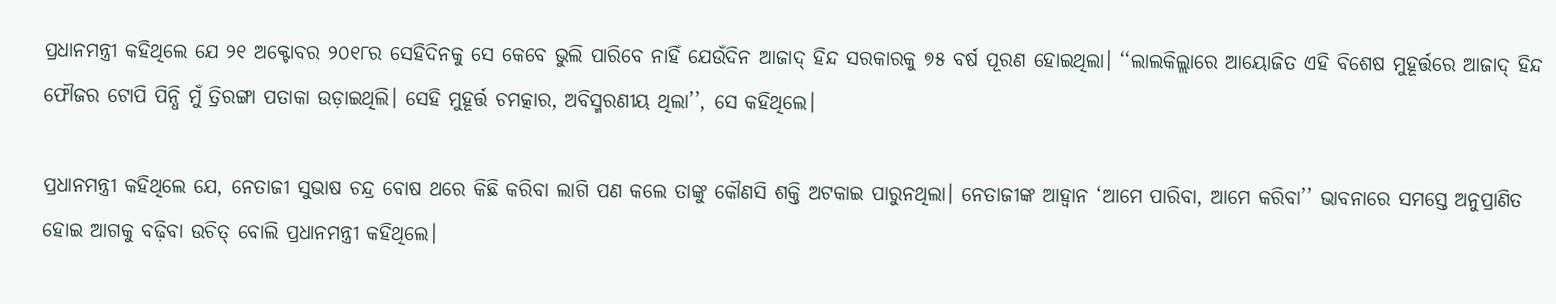ପ୍ରଧାନମନ୍ତ୍ରୀ କହିଥିଲେ ଯେ ୨୧ ଅକ୍ଟୋବର ୨୦୧୮ର ସେହିଦିନକୁ ସେ କେବେ ଭୁଲି ପାରିବେ ନାହିଁ ଯେଉଁଦିନ ଆଜାଦ୍‌ ହିନ୍ଦ ସରକାରକୁ ୭୫ ବର୍ଷ ପୂରଣ ହୋଇଥିଲା। ‘‘ଲାଲକିଲ୍ଲାରେ ଆୟୋଜିତ ଏହି ବିଶେଷ ମୁହୂର୍ତ୍ତରେ ଆଜାଦ୍‌ ହିନ୍ଦ ଫୌଜର ଟୋପି ପିନ୍ଧି ମୁଁ ତ୍ରିରଙ୍ଗା ପତାକା ଉଡ଼ାଇଥିଲି। ସେହି ମୁହୂର୍ତ୍ତ ଚମତ୍କାର, ଅବିସ୍ମରଣୀୟ ଥିଲା’’, ସେ କହିଥିଲେ।

ପ୍ରଧାନମନ୍ତ୍ରୀ କହିଥିଲେ ଯେ, ନେତାଜୀ ସୁଭାଷ ଚନ୍ଦ୍ର ବୋଷ ଥରେ କିଛି କରିବା ଲାଗି ପଣ କଲେ ତାଙ୍କୁ କୌଣସି ଶକ୍ତି ଅଟକାଇ ପାରୁନଥିଲା। ନେତାଜୀଙ୍କ ଆହ୍ୱାନ ‘ଆମେ ପାରିବା, ଆମେ କରିବା’’ ଭାବନାରେ ସମସ୍ତେ ଅନୁପ୍ରାଣିତ ହୋଇ ଆଗକୁ ବଢ଼ିବା ଉଚିତ୍‌ ବୋଲି ପ୍ରଧାନମନ୍ତ୍ରୀ କହିଥିଲେ।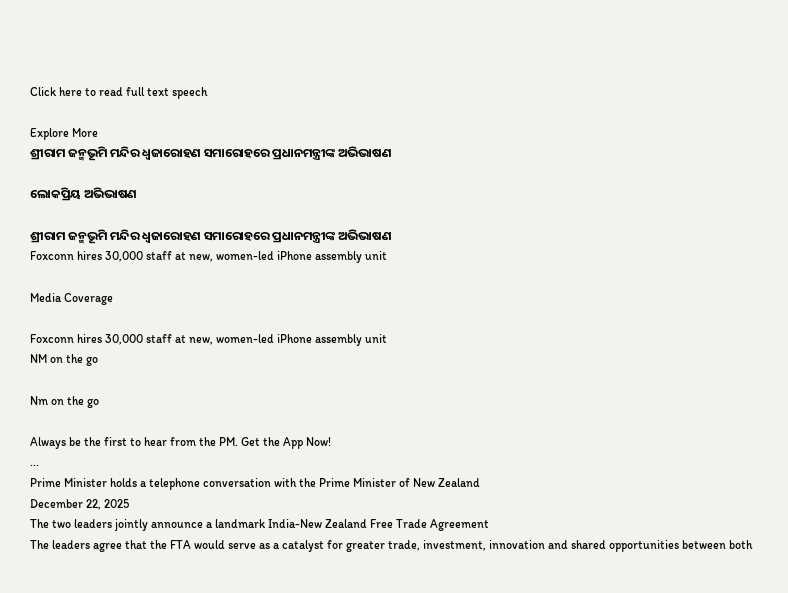Click here to read full text speech

Explore More
ଶ୍ରୀରାମ ଜନ୍ମଭୂମି ମନ୍ଦିର ଧ୍ଵଜାରୋହଣ ସମାରୋହରେ ପ୍ରଧାନମନ୍ତ୍ରୀଙ୍କ ଅଭିଭାଷଣ

ଲୋକପ୍ରିୟ ଅଭିଭାଷଣ

ଶ୍ରୀରାମ ଜନ୍ମଭୂମି ମନ୍ଦିର ଧ୍ଵଜାରୋହଣ ସମାରୋହରେ ପ୍ରଧାନମନ୍ତ୍ରୀଙ୍କ ଅଭିଭାଷଣ
Foxconn hires 30,000 staff at new, women-led iPhone assembly unit

Media Coverage

Foxconn hires 30,000 staff at new, women-led iPhone assembly unit
NM on the go

Nm on the go

Always be the first to hear from the PM. Get the App Now!
...
Prime Minister holds a telephone conversation with the Prime Minister of New Zealand
December 22, 2025
The two leaders jointly announce a landmark India-New Zealand Free Trade Agreement
The leaders agree that the FTA would serve as a catalyst for greater trade, investment, innovation and shared opportunities between both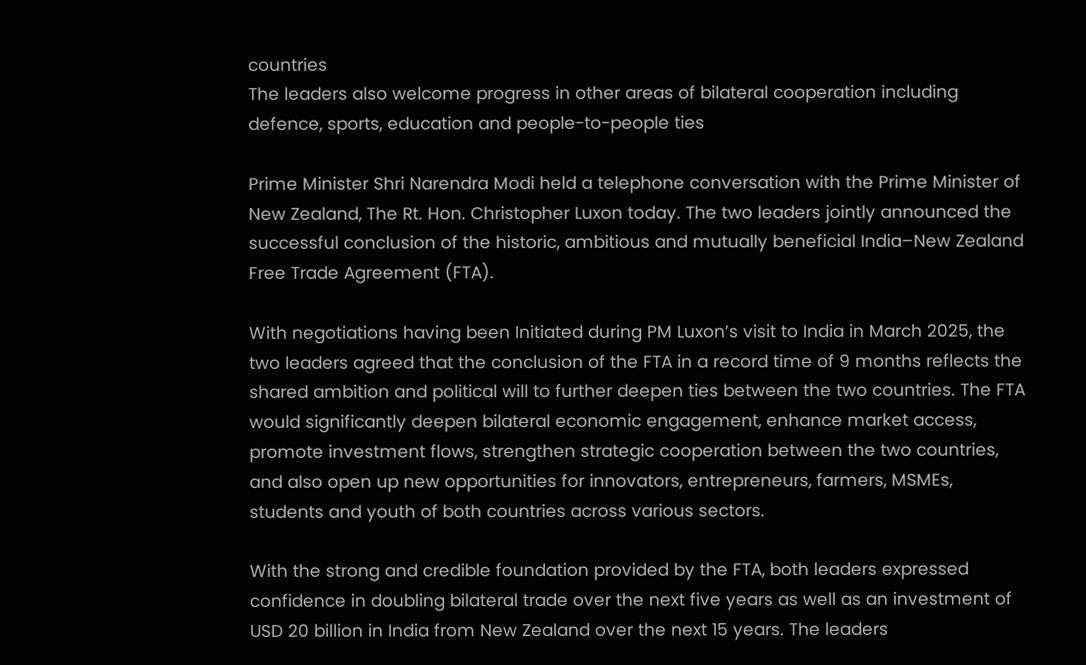countries
The leaders also welcome progress in other areas of bilateral cooperation including defence, sports, education and people-to-people ties

Prime Minister Shri Narendra Modi held a telephone conversation with the Prime Minister of New Zealand, The Rt. Hon. Christopher Luxon today. The two leaders jointly announced the successful conclusion of the historic, ambitious and mutually beneficial India–New Zealand Free Trade Agreement (FTA).

With negotiations having been Initiated during PM Luxon’s visit to India in March 2025, the two leaders agreed that the conclusion of the FTA in a record time of 9 months reflects the shared ambition and political will to further deepen ties between the two countries. The FTA would significantly deepen bilateral economic engagement, enhance market access, promote investment flows, strengthen strategic cooperation between the two countries, and also open up new opportunities for innovators, entrepreneurs, farmers, MSMEs, students and youth of both countries across various sectors.

With the strong and credible foundation provided by the FTA, both leaders expressed confidence in doubling bilateral trade over the next five years as well as an investment of USD 20 billion in India from New Zealand over the next 15 years. The leaders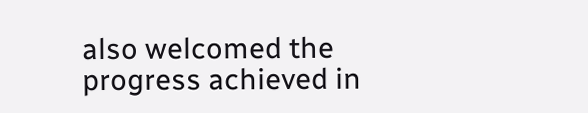also welcomed the progress achieved in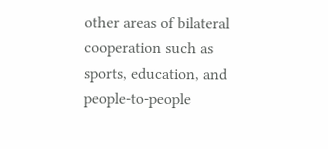other areas of bilateral cooperation such as sports, education, and people-to-people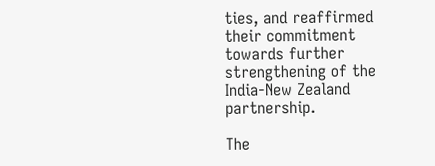ties, and reaffirmed their commitment towards further strengthening of the India-New Zealand partnership.

The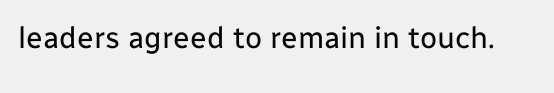leaders agreed to remain in touch.